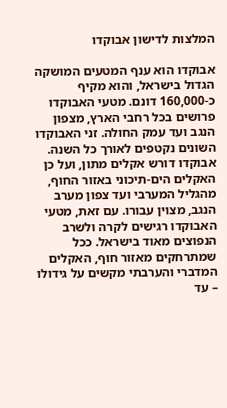המלצות לדישון אבוקדו

אבוקדו הוא ענף המטעים המושקה הגדול בישראל, והוא מקיף כ-160,000 דונם. מטעי האבוקדו פרושים בכל רחבי הארץ, מצפון הנגב ועד עמק החולה. זני האבוקדו השונים נקטפים לאורך כל השנה. אבוקדו דורש אקלים מתון, ועל כן האקלים הים-תיכוני באזור החוף, מהגליל המערבי ועד צפון מערב הנגב, מצוין עבורו. עם זאת, מטעי האבוקדו רגישים לקרה ולשרב הנפוצים מאוד בישראל. ככל שמתרחקים מאזור חוף, האקלים המדברי והערבתי מקשים על גידולו – עד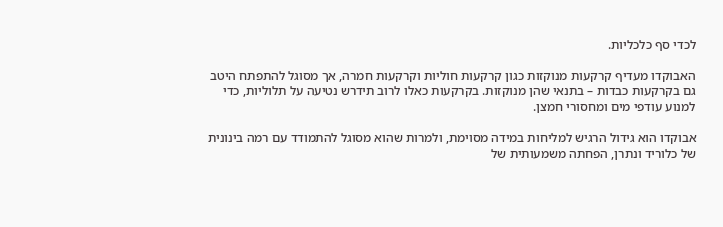לכדי סף כלכליות.

האבוקדו מעדיף קרקעות מנוקזות כגון קרקעות חוליות וקרקעות חמרה, אך מסוגל להתפתח היטב גם בקרקעות כבדות – בתנאי שהן מנוקזות. בקרקעות כאלו לרוב תידרש נטיעה על תלוליות, כדי למנוע עודפי מים ומחסורי חמצן.

אבוקדו הוא גידול הרגיש למליחות במידה מסוימת, ולמרות שהוא מסוגל להתמודד עם רמה בינונית של כלוריד ונתרן, הפחתה משמעותית של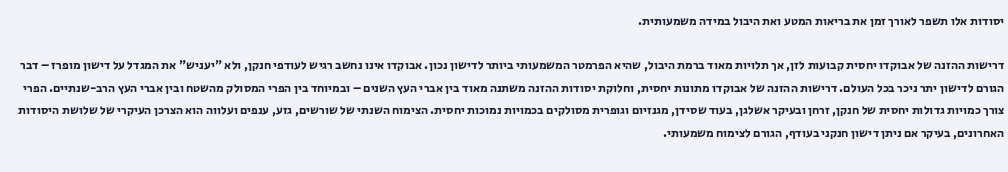יסודות אלו תשפר לאורך זמן את בריאות המטע ואת היבול במידה משמעותית.

דרישות ההזנה של אבוקדו יחסית קבועות לזן, אך תלויות מאוד ברמת היבול, שהיא הפרמטר המשמעותי ביותר לדישון נכון. אבוקדו אינו נחשב רגיש לעודפי חנקן, ולא "יעניש" את המגדל על דישון מופרז – דבר הגורם לדישון יתר ניכר בכל העולם. דרישות ההזנה של אבוקדו מתונות יחסית, וחלוקת יסודות ההזנה משתנה מאוד בין אברי העץ השנים – ובמיוחד בין הפרי המסולק מהשטח ובין אברי העץ הרב-שנתיים. הפרי צורך כמויות גדולות יחסית של חנקן, זרחן ובעיקר אשלגן, בעוד שסידן, מגנזיום וגופרית מסולקים בכמויות נמוכות יחסית. הצימוח השנתי של שורשים, גזע, ענפים ועלווה הוא הצרכן העיקרי של שלושת היסודות האחרונים, בעיקר אם ניתן דישון חנקני בעודף, הגורם לצימוח משמעותי.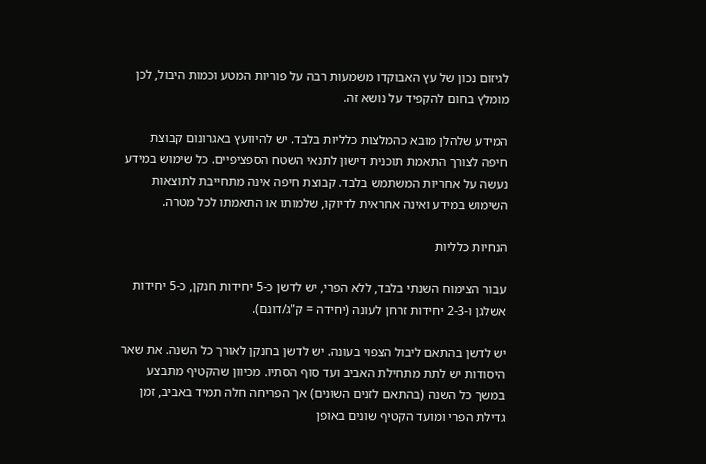לגיזום נכון של עץ האבוקדו משמעות רבה על פוריות המטע וכמות היבול, לכן מומלץ בחום להקפיד על נושא זה.

המידע שלהלן מובא כהמלצות כלליות בלבד. יש להיוועץ באגרונום קבוצת חיפה לצורך התאמת תוכנית דישון לתנאי השטח הספציפיים. כל שימוש במידע נעשה על אחריות המשתמש בלבד. קבוצת חיפה אינה מתחייבת לתוצאות השימוש במידע ואינה אחראית לדיוקו, שלמותו או התאמתו לכל מטרה.

הנחיות כלליות

עבור הצימוח השנתי בלבד, ללא הפרי, יש לדשן כ-5 יחידות חנקן, כ-5 יחידות אשלגן ו-2-3 יחידות זרחן לעונה (יחידה = ק"ג/דונם).

יש לדשן בהתאם ליבול הצפוי בעונה. יש לדשן בחנקן לאורך כל השנה. את שאר היסודות יש לתת מתחילת האביב ועד סוף הסתיו. מכיוון שהקטיף מתבצע במשך כל השנה (בהתאם לזנים השונים) אך הפריחה חלה תמיד באביב, זמן גדילת הפרי ומועד הקטיף שונים באופן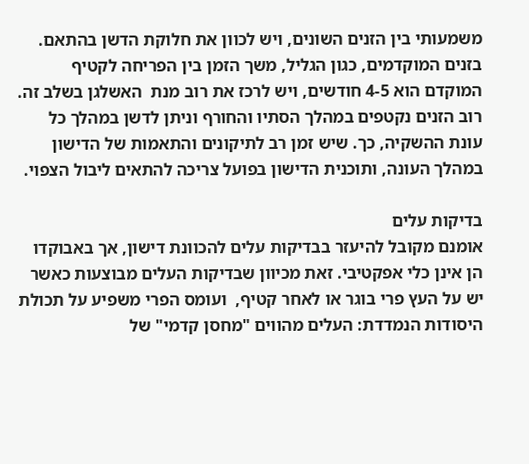משמעותי בין הזנים השונים, ויש לכוון את חלוקת הדשן בהתאם. בזנים המוקדמים, כגון הגליל, משך הזמן בין הפריחה לקטיף המוקדם הוא 4-5 חודשים, ויש לרכז את רוב מנת  האשלגן בשלב זה. רוב הזנים נקטפים במהלך הסתיו והחורף וניתן לדשן במהלך כל עונת ההשקיה, כך. שיש זמן רב לתיקונים והתאמות של הדישון במהלך העונה, ותוכנית הדישון בפועל צריכה להתאים ליבול הצפוי.

בדיקות עלים
אומנם מקובל להיעזר בבדיקות עלים להכוונת דישון, אך באבוקדו הן אינן כלי אפקטיבי. זאת מכיוון שבדיקות העלים מבוצעות כאשר יש על העץ פרי בוגר או לאחר קטיף,  ועומס הפרי משפיע על תכולת היסודות הנמדדת: העלים מהווים "מחסן קדמי" של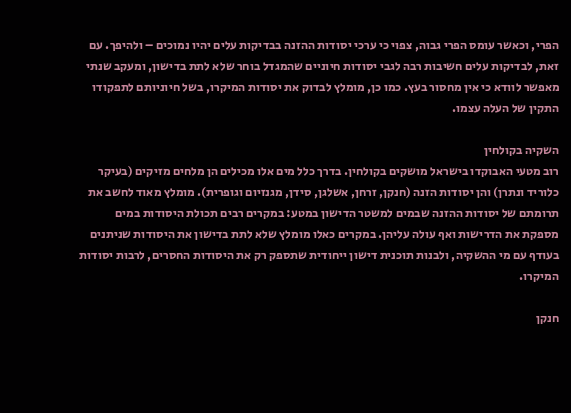הפרי, וכאשר עומס הפרי גבוה, צפוי כי ערכי יסודות ההזנה בבדיקות עלים יהיו נמוכים – ולהיפך. עם זאת, לבדיקות עלים חשיבות רבה לגבי יסודות חיוניים שהמגדל בוחר שלא לתת בדישון, ומעקב שנתי מאפשר לוודא כי אין מחסור בעץ. כמו כן, מומלץ לבדוק את יסודות המיקרו, בשל חיוניותם לתפקודו התקין של העלה עצמו.

השקיה בקולחין
רוב מטעי האבוקדו בישראל מושקים בקולחין. בדרך כלל מים אלו מכילים הן מלחים מזיקים (בעיקר כלוריד ונתרן) והן יסודות הזנה (חנקן, זרחן, אשלגן, סידן, מגנזיום וגופרית). מומלץ מאוד לחשב את תרומתם של יסודות ההזנה שבמים למשטר הדישון במטע: במקרים רבים תכולת היסודות במים מספקת את הדרישות ואף עולה עליהן. במקרים כאלו מומלץ שלא לתת בדישון את היסודות שניתנים בעודף עם מי ההשקיה, ולבנות תוכנית דישון ייחודית שתספק רק את היסודות החסרים, לרבות יסודות המיקרו.

חנקן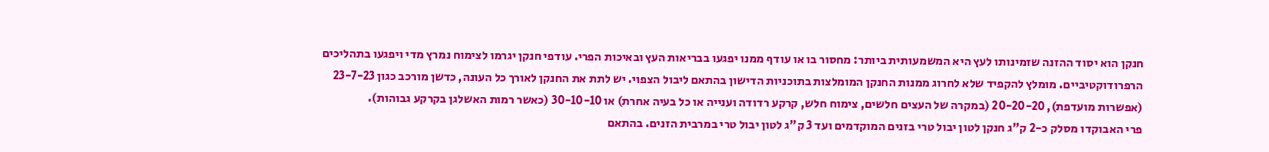חנקן הוא יסוד ההזנה שזמינותו לעץ היא המשמעותית ביותר: מחסור בו או עודף ממנו יפגעו בבריאות העץ ובאיכות הפרי. עודפי חנקן יגרמו לצימוח נמרץ מדי ויפגעו בתהליכים הרפרודוקטיביים. מומלץ להקפיד שלא לחרוג ממנות החנקן המומלצות בתוכניות הדישון בהתאם ליבול הצפוי. יש לתת את החנקן לאורך כל העונה, כדשן מורכב כגון 23-7-23 (אפשרות מועדפת), 20-20-20 (במקרה של העצים חלשים, צימוח חלש, קרקע רדודה וענייה או כל בעיה אחרת) או 30-10-10 (כאשר רמות האשלגן בקרקע גבוהות).
פרי האבוקדו מסלק כ-2 ק"ג חנקן לטון יבול טרי בזנים המוקדמים ועד 3 ק"ג לטון יבול טרי במרבית הזנים. בהתאם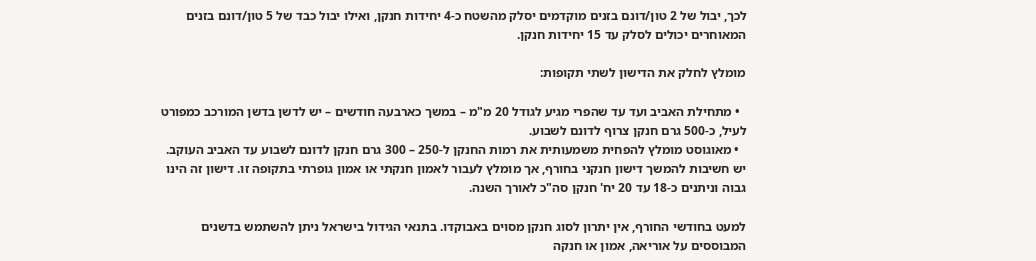לכך, יבול של 2 טון/דונם בזנים מוקדמים יסלק מהשטח כ-4 יחידות חנקן, ואילו יבול כבד של 5 טון/דונם בזנים המאוחרים יכולים לסלק עד 15 יחידות חנקן.

מומלץ לחלק את הדישון לשתי תקופות:

  • מתחילת האביב ועד עד שהפרי מגיע לגודל 20 מ"מ – במשך כארבעה חודשים – יש לדשן בדשן המורכב כמפורט לעיל, כ-500 גרם חנקן צרוף לדונם לשבוע.
  • מאוגוסט מומלץ להפחית משמעותית את רמות החנקן ל-250 – 300 גרם חנקן לדונם לשבוע עד האביב העוקב. יש חשיבות להמשך דישון חנקני בחורף, אך מומלץ לעבור לאמון חנקתי או אמון גופרתי בתקופה זו. דישון זה הינו גבוה וניתנים כ-18 עד 20 יח' חנקן סה"כ לאורך השנה.

למעט בחודשי החורף, אין יתרון לסוג חנקן מסוים באבוקדו. בתנאי הגידול בישראל ניתן להשתמש בדשנים המבוססים על אוריאה, אמון או חנקה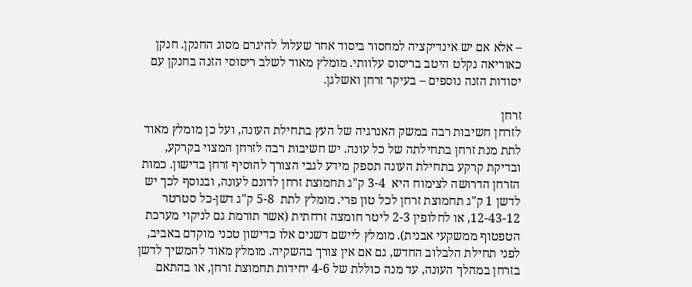– אלא אם יש אינדיקציה למחסור ביסוד אחר שעלול להיגרם מסוג החנקן. חנקן כאוריאה נקלט היטב בריסוס עלוותי. מומלץ מאוד לשלב ריסוסי הזנה בחנקן עם יסודות הזנה נוספים – בעיקר זרחן ואשלגן.

זרחן
לזרחן חשיבות רבה במשק האנרגיה של העץ בתחילת העונה, ועל כן מומלץ מאוד לתת מנת זרחן בתחילתה של כל עונה. יש חשיבות רבה לזרחן המצוי בקרקע, ובדיקת קרקע בתחילת העונה תספק מידע לגבי הצורך להוסיף זרחן בדישון. כמות הזרחן הדרושה לצימוח היא  3-4 ק"ג תחמוצת זרחן לדונם לעונה, ובנוסף לכך יש לדשן 1 ק"ג תחמוצת זרחן לכל טון פרי. מומלץ לתת  5-8 ק"ג דשן-כל סטרטר 12-43-12, או לחלופין 2-3 ליטר חומצה זרחתית (אשר תורמת גם לניקוי מערכת הטפטוף ממשקעי אבנית). מומלץ ליישם דשנים אלו כדישון טכני מוקדם באביב, לפני תחילת הלבלוב החדש, גם אם אין צורך בהשקיה. מומלץ מאוד להמשיך לדשן בזרחן במהלך העונה, עד מנה כוללת של 4-6 יחידות תחמוצת זרחן, או בהתאם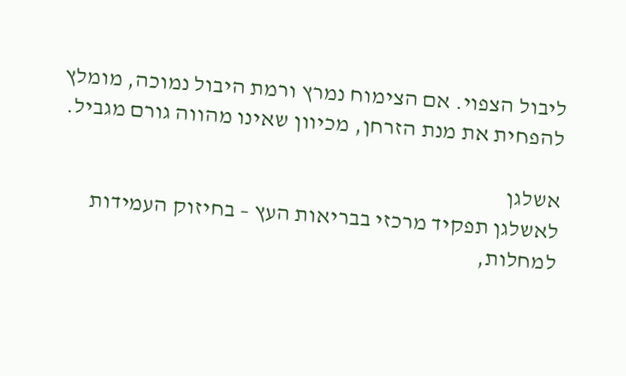ליבול הצפוי. אם הצימוח נמרץ ורמת היבול נמוכה, מומלץ להפחית את מנת הזרחן, מכיוון שאינו מהווה גורם מגביל.

אשלגן
לאשלגן תפקיד מרכזי בבריאות העץ – בחיזוק העמידות למחלות,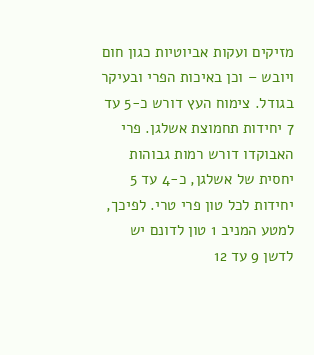מזיקים ועקות אביוטיות כגון חום ויובש – וכן באיכות הפרי ובעיקר בגודל. צימוח העץ דורש כ-5 עד 7 יחידות תחמוצת אשלגן. פרי האבוקדו דורש רמות גבוהות יחסית של אשלגן, כ-4 עד 5 יחידות לכל טון פרי טרי. לפיכך, למטע המניב 1 טון לדונם יש לדשן 9 עד 12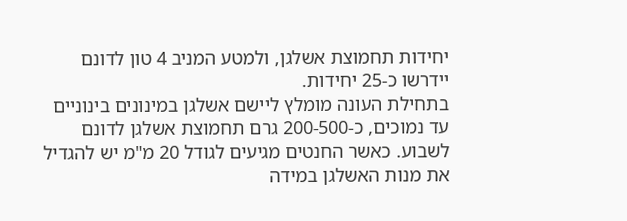יחידות תחמוצת אשלגן, ולמטע המניב 4 טון לדונם יידרשו כ-25 יחידות.
בתחילת העונה מומלץ ליישם אשלגן במינונים בינוניים עד נמוכים, כ-200-500 גרם תחמוצת אשלגן לדונם לשבוע. כאשר החנטים מגיעים לגודל 20 מ"מ יש להגדיל את מנות האשלגן במידה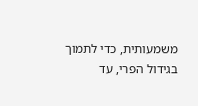משמעותית, כדי לתמוך בגידול הפרי, עד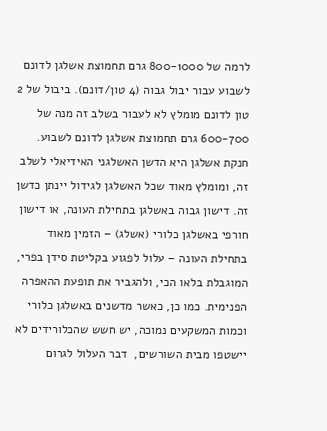לרמה של 800-1000 גרם תחמוצת אשלגן לדונם לשבוע עבור יבול גבוה (4 טון/דונם). ביבול של 2 טון לדונם מומלץ לא לעבור בשלב זה מנה של 600-700 גרם תחמוצת אשלגן לדונם לשבוע. חנקת אשלגן היא הדשן האשלגני האידיאלי לשלב זה, ומומלץ מאוד שכל האשלגן לגידול יינתן כדשן זה. דישון גבוה באשלגן בתחילת העונה, או דישון חורפי באשלגן כלורי (אשלג) – הזמין מאוד בתחילת העונה – עלול לפגוע בקליטת סידן בפרי, המוגבלת בלאו הכי, ולהגביר את תופעת ההאפרה הפנימית. כמו כן, כאשר מדשנים באשלגן כלורי וכמות המשקעים נמוכה, יש חשש שהכלורידים לא יישטפו מבית השורשים,  דבר העלול לגרום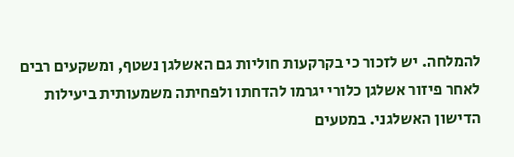להמלחה. יש לזכור כי בקרקעות חוליות גם האשלגן נשטף, ומשקעים רבים לאחר פיזור אשלגן כלורי יגרמו להדחתו ולפחיתה משמעותית ביעילות הדישון האשלגני. במטעים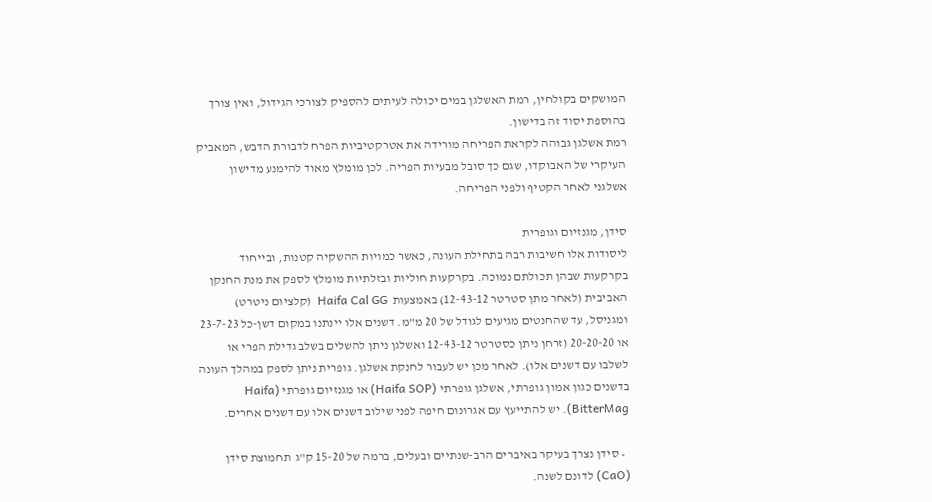המושקים בקולחין, רמת האשלגן במים יכולה לעיתים להספיק לצורכי הגידול, ואין צורך בהוספת יסוד זה בדישון.
רמת אשלגן גבוהה לקראת הפריחה מורידה את אטרקטיביות הפרח לדבורת הדבש, המאביק העיקרי של האבוקדו, שגם כך סובל מבעיות הפריה. לכן מומלץ מאוד להימנע מדישון אשלגני לאחר הקטיף ולפני הפריחה.

סידן, מגנזיום וגופרית
ליסודות אלו חשיבות רבה בתחילת העונה, כאשר כמויות ההשקיה קטנות, ובייחוד בקרקעות שבהן תכולתם נמוכה. בקרקעות חוליות ובזלתיות מומלץ לספק את מנת החנקן האביבית (לאחר מתן סטרטר 12-43-12) באמצעות  Haifa Cal GG  (קלציום ניטרט) ומגניסל, עד שהחנטים מגיעים לגודל של 20 מ"מ. דשנים אלו יינתנו במקום דשן-כל 23-7-23 או 20-20-20 (זרחן ניתן כסטרטר 12-43-12 ואשלגן ניתן להשלים בשלב גדילת הפרי או לשלבו עם דשנים אלו). לאחר מכן יש לעבור לחנקת אשלגן. גופרית ניתן לספק במהלך העונה בדשנים כגון אמון גופרתי, אשלגן גופרתי (Haifa SOP) או מגנזיום גופרתי (Haifa BitterMag). יש להתייעץ עם אגרונום חיפה לפני שילוב דשנים אלו עם דשנים אחרים.

  • סידן נצרך בעיקר באיברים הרב-שנתיים ובעלים, ברמה של 15-20 ק"ג  תחמוצת סידן (CaO) לדונם לשנה.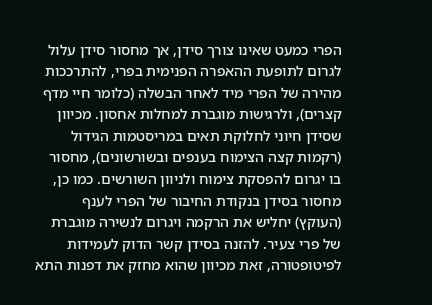הפרי כמעט שאינו צורך סידן, אך מחסור סידן עלול לגרום לתופעת ההאפרה הפנימית בפרי, להתרככות מהירה של הפרי מיד לאחר הבשלה (כלומר חיי מדף קצרים), ולרגישות מוגברת למחלות אחסון. מכיוון שסידן חיוני לחלוקת תאים במריסטמות הגידול (רקמות קצה הצימוח בענפים ובשורשונים), מחסור בו יגרום להפסקת צימוח ולניוון השורשים. כמו כן, מחסור בסידן בנקודת החיבור של הפרי לענף (העוקץ) יחליש את הרקמה ויגרום לנשירה מוגברת של פרי צעיר. להזנה בסידן קשר הדוק לעמידות לפיטופטורה, זאת מכיוון שהוא מחזק את דפנות התא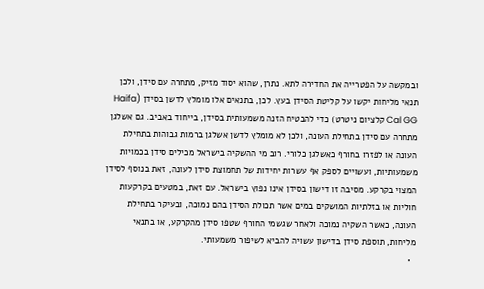ובמקשה על הפטרייה את החדירה לתא. נתרן, שהוא יסוד מזיק, מתחרה עם סידן, ולכן תנאי מליחות יקשו על קליטת הסידן בעץ. לכן, בתנאים אלו מומלץ לדשן בסידן (Haifa Cal GG קלציום ניטרט) כדי להבטיח הזנה משמעותית בסידן, בייחוד באביב. גם אשלגן מתחרה עם סידן בתחילת העונה, ולכן לא מומלץ לדשן אשלגן ברמות גבוהות בתחילת העונה או לפזרו בחורף כאשלגן כלורי. רוב מי ההשקיה בישראל מכילים סידן בכמויות משמעותיות, ועשויים לספק אף עשרות יחידות של תחמוצת סידן לעונה, זאת בנוסף לסידן המצוי בקרקע. מסיבה זו דישון בסידן אינו נפוץ בישראל. עם זאת, במטעים בקרקעות חוליות או בזלתיות המושקים במים אשר תכולת הסידן בהם נמוכה, ובעיקר בתחילת העונה, כאשר השקיה נמוכה ולאחר שגשמי החורף שטפו סידן מהקרקע, או בתנאי מליחות, תוספת סידן בדישון עשויה להביא לשיפור משמעותי.
  •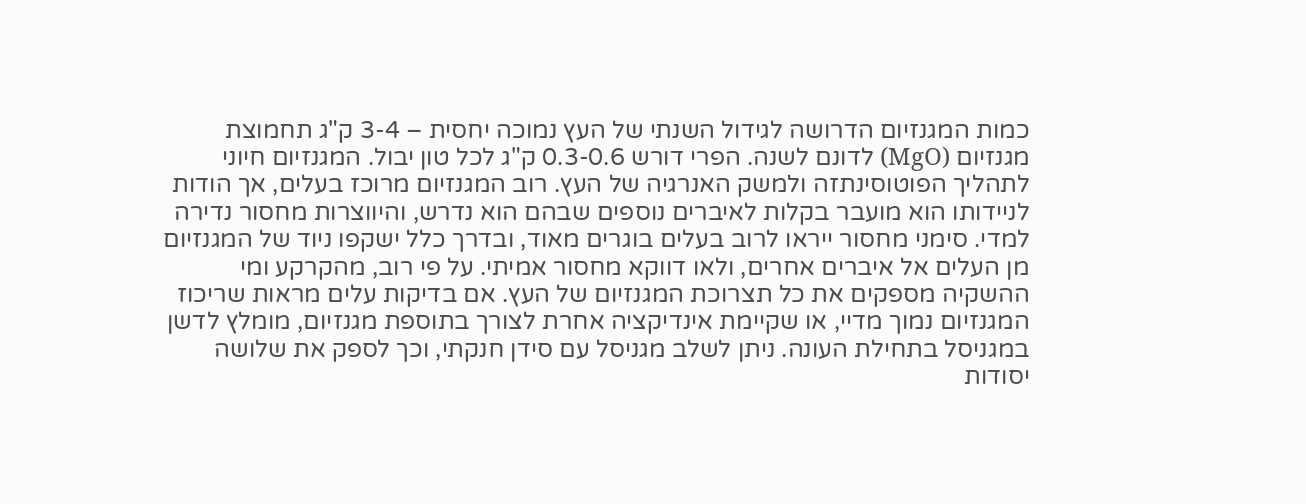כמות המגנזיום הדרושה לגידול השנתי של העץ נמוכה יחסית – 3-4 ק"ג תחמוצת מגנזיום (MgO) לדונם לשנה. הפרי דורש 0.3-0.6 ק"ג לכל טון יבול. המגנזיום חיוני לתהליך הפוטוסינתזה ולמשק האנרגיה של העץ. רוב המגנזיום מרוכז בעלים, אך הודות לניידותו הוא מועבר בקלות לאיברים נוספים שבהם הוא נדרש, והיווצרות מחסור נדירה למדי. סימני מחסור ייראו לרוב בעלים בוגרים מאוד, ובדרך כלל ישקפו ניוד של המגנזיום מן העלים אל איברים אחרים, ולאו דווקא מחסור אמיתי. על פי רוב, מהקרקע ומי ההשקיה מספקים את כל תצרוכת המגנזיום של העץ. אם בדיקות עלים מראות שריכוז המגנזיום נמוך מדיי, או שקיימת אינדיקציה אחרת לצורך בתוספת מגנזיום, מומלץ לדשן במגניסל בתחילת העונה. ניתן לשלב מגניסל עם סידן חנקתי, וכך לספק את שלושה יסודות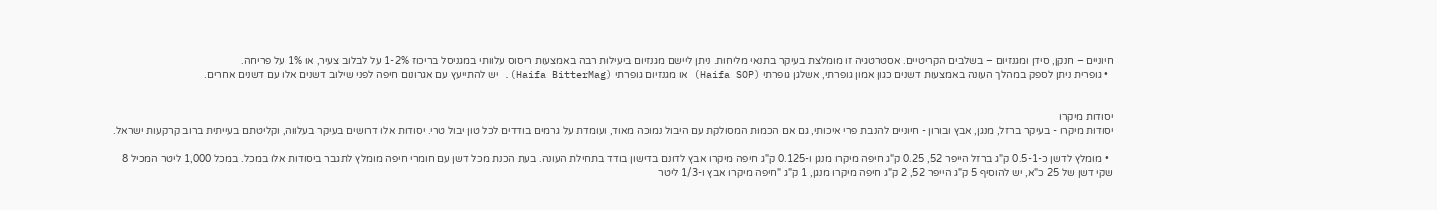חיוניים – חנקן, סידן ומגנזיום – בשלבים הקריטיים. אסטרטגיה זו מומלצת בעיקר בתנאי מליחות. ניתן ליישם מגנזיום ביעילות רבה באמצעות ריסוס עלוותי במגניסל בריכוז 1-2% על לבלוב צעיר, או 1% על פריחה.
  • גופרית ניתן לספק במהלך העונה באמצעות דשנים כגון אמון גופרתי, אשלגן גופרתי (Haifa SOP) או מגנזיום גופרתי (Haifa BitterMag). יש להתייעץ עם אגרונום חיפה לפני שילוב דשנים אלו עם דשנים אחרים.


יסודות מיקרו
יסודות מיקרו - בעיקר ברזל, מנגן, אבץ ובורון - חיוניים להנבת פרי איכותי, גם אם הכמות המסולקת עם היבול נמוכה מאוד, ועומדת על גרמים בודדים לכל טון יבול טרי. יסודות אלו דרושים בעיקר בעלווה, וקליטתם בעייתית ברוב קרקעות ישראל.

  • מומלץ לדשן כ-0.5-1 ק"ג ברזל הייפר 52, 0.25 ק"ג חיפה מיקרו מנגן ו-0.125 ק"ג חיפה מיקרו אבץ לדונם בדישון בודד בתחילת העונה. בעת הכנת מכל דשן עם חומרי חיפה מומלץ לתגבר ביסודות אלו במכל. במכל 1,000 ליטר המכיל 8 שקי דשן של 25 כ"א, יש להוסיף 5 ק"ג הייפר 52, 2 ק"ג חיפה מיקרו מנגן, 1 ק"ג "חיפה מיקרו אבץ ו-1/3 ליטר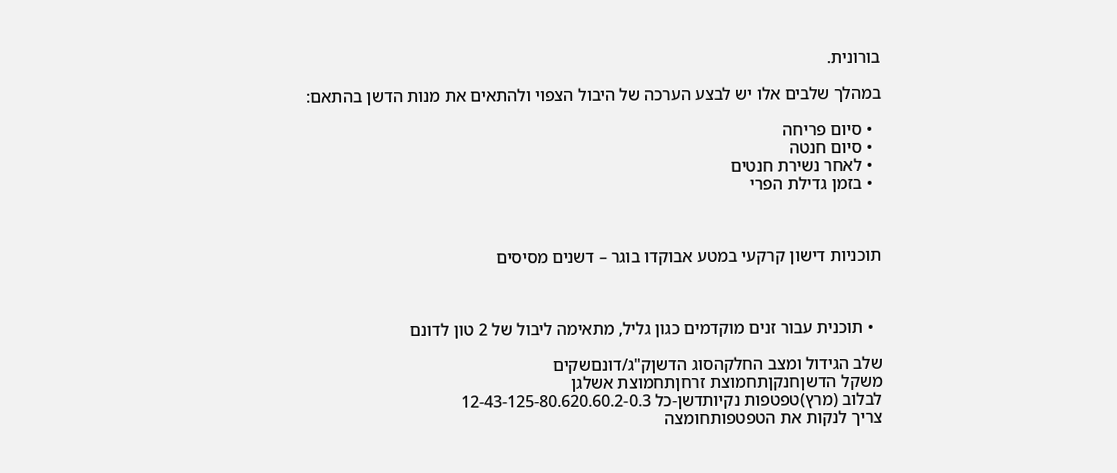בורונית.

במהלך שלבים אלו יש לבצע הערכה של היבול הצפוי ולהתאים את מנות הדשן בהתאם:

  • סיום פריחה
  • סיום חנטה
  • לאחר נשירת חנטים
  • בזמן גדילת הפרי



תוכניות דישון קרקעי במטע אבוקדו בוגר – דשנים מסיסים



  • תוכנית עבור זנים מוקדמים כגון גליל, מתאימה ליבול של 2 טון לדונם

שלב הגידול ומצב החלקהסוג הדשןק"ג/דונםשקים
משקל הדשןחנקןתחמוצת זרחןתחמוצת אשלגן
לבלוב (מרץ)טפטפות נקיותדשן-כל 12-43-125-80.620.60.2-0.3
צריך לנקות את הטפטפותחומצה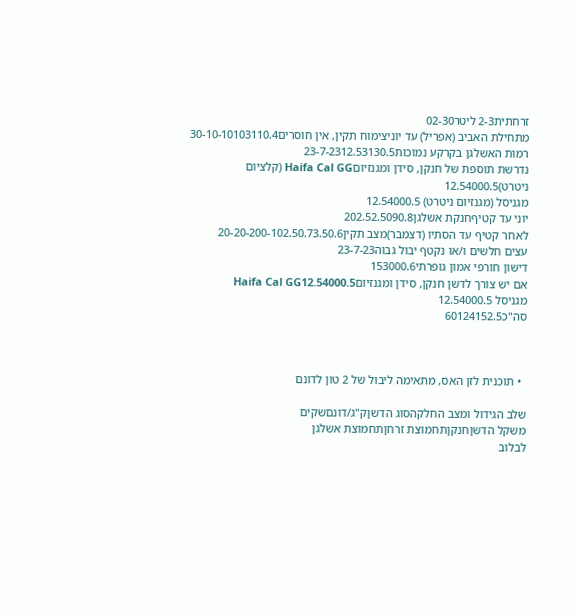זרחתית2-3 ליטר02-30
מתחילת האביב (אפריל) עד יוניצימוח תקין, אין חוסרים30-10-10103110.4
רמות האשלגן בקרקע נמוכות23-7-2312.53130.5
נדרשת תוספת של חנקן, סידן ומגנזיוםHaifa Cal GG (קלציום ניטרט)12.54000.5
מגניסל (מגנזיום ניטרט) 12.54000.5
יוני עד קטיףחנקת אשלגן202.52.5090.8
לאחר קטיף עד הסתיו (דצמבר)מצב תקין20-20-200-102.50.73.50.6
עצים חלשים ו/או נקטף יבול גבוה23-7-23
דישון חורפי אמון גופרתי153000.6
אם יש צורך לדשן חנקן, סידן ומגנזיוםHaifa Cal GG12.54000.5
מגניסל 12.54000.5
סה"כ60124152.5



  • תוכנית לזן האס, מתאימה ליבול של 2 טון לדונם

שלב הגידול ומצב החלקהסוג הדשןק"ג/דונםשקים
משקל הדשןחנקןתחמוצת זרחןתחמוצת אשלגן
לבלוב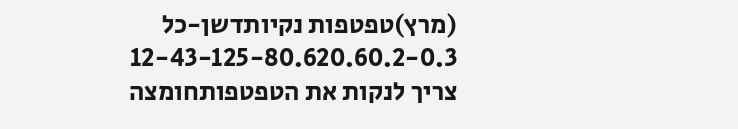(מרץ)טפטפות נקיותדשן-כל 12-43-125-80.620.60.2-0.3
צריך לנקות את הטפטפותחומצה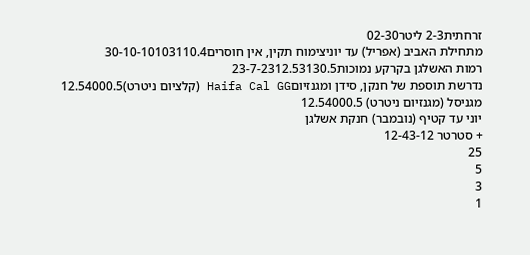זרחתית2-3 ליטר02-30
מתחילת האביב (אפריל) עד יוניצימוח תקין, אין חוסרים30-10-10103110.4
רמות האשלגן בקרקע נמוכות23-7-2312.53130.5
נדרשת תוספת של חנקן, סידן ומגנזיוםHaifa Cal GG (קלציום ניטרט)12.54000.5
מגניסל (מגנזיום ניטרט) 12.54000.5
יוני עד קטיף (נובמבר) חנקת אשלגן
+ סטרטר 12-43-12
25
5
3
1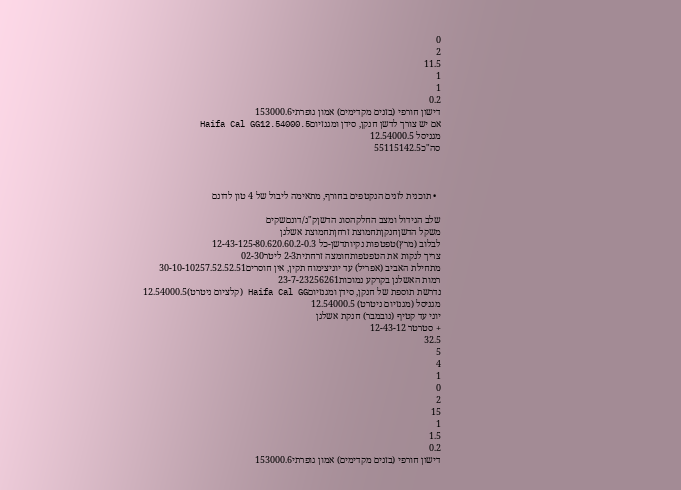0
2
11.5
1
1
0.2
דישון חורפי (בזנים מקדימים) אמון גופרתי153000.6
אם יש צורך לדשן חנקן, סידן ומגנזיוםHaifa Cal GG12.54000.5
מגניסל 12.54000.5
סה"כ55115142.5



  • תוכנית לזנים הנקטפים בחורף, מתאימה ליבול של 4 טון לדונם

שלב הגידול ומצב החלקהסוג הדשןק"ג/דונםשקים
משקל הדשןחנקןתחמוצת זרחןתחמוצת אשלגן
לבלוב (מרץ)טפטפות נקיותדשן-כל 12-43-125-80.620.60.2-0.3
צריך לנקות את הטפטפותחומצה זרחתית2-3 ליטר02-30
מתחילת האביב (אפריל) עד יוניצימוח תקין, אין חוסרים30-10-10257.52.52.51
רמות האשלגן בקרקע נמוכות23-7-23256261
נדרשת תוספת של חנקן, סידן ומגנזיוםHaifa Cal GG (קלציום ניטרט)12.54000.5
מגניסל (מגנזיום ניטרט) 12.54000.5
יוני עד קטיף (נובמבר) חנקת אשלגן
+ סטרטר 12-43-12
32.5
5
4
1
0
2
15
1
1.5
0.2
דישון חורפי (בזנים מקדימים) אמון גופרתי153000.6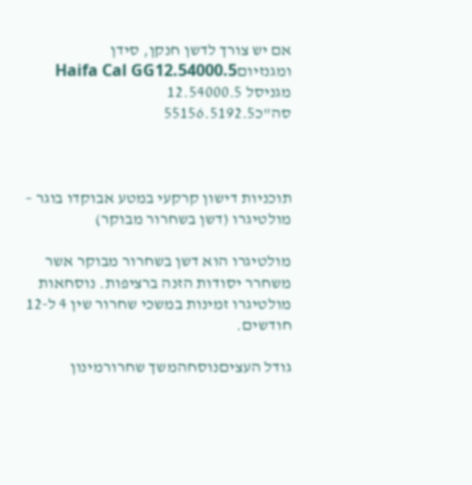אם יש צורך לדשן חנקן, סידן ומגנזיוםHaifa Cal GG12.54000.5
מגניסל 12.54000.5
סה"כ55156.5192.5



תוכניות דישון קרקעי במטע אבוקדו בוגר – מולטיגרו (דשן בשחרור מבוקר)

מולטיגרו הוא דשן בשחרור מבוקר אשר משחרר יסודות הזנה ברציפות. נוסחאות מולטיגרו זמינות במשכי שחרור שין 4 ל-12 חודשים.

גודל העציםנוסחהמשך שחרורמינון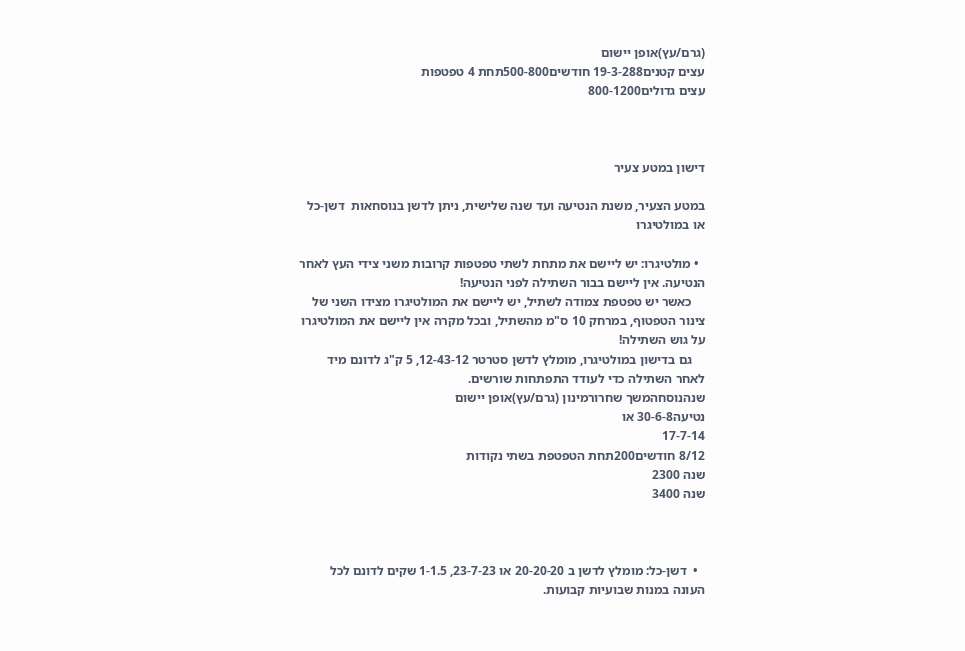(גרם/עץ)אופן יישום
עצים קטנים19-3-288 חודשים500-800תחת 4 טפטפות
עצים גדולים800-1200



דישון במטע צעיר

במטע הצעיר, משנת הנטיעה ועד שנה שלישית, ניתן לדשן בנוסחאות  דשן-כל או במולטיגרו

  • מולטיגרו: יש ליישם את מתחת לשתי טפטפות קרובות משני צידי העץ לאחר הנטיעה. אין ליישם בבור השתילה לפני הנטיעה!
    כאשר יש טפטפת צמודה לשתיל, יש ליישם את המולטיגרו מצידו השני של צינור הטפטוף, במרחק 10 ס"מ מהשתיל, ובכל מקרה אין ליישם את המולטיגרו על גוש השתילה!
    גם בדישון במולטיגרו, מומלץ לדשן סטרטר 12-43-12, 5 ק"ג לדונם מיד לאחר השתילה כדי לעודד התפתחות שורשים.
שנהנוסחהמשך שחרורמינון (גרם/עץ)אופן יישום
נטיעה30-6-8 או
17-7-14
8/12 חודשים200תחת הטפטפת בשתי נקודות
שנה 2300
שנה 3400



  •  דשן-כל: מומלץ לדשן ב 20-20-20 או 23-7-23, 1-1.5 שקים לדונם לכל העונה במנות שבועיות קבועות.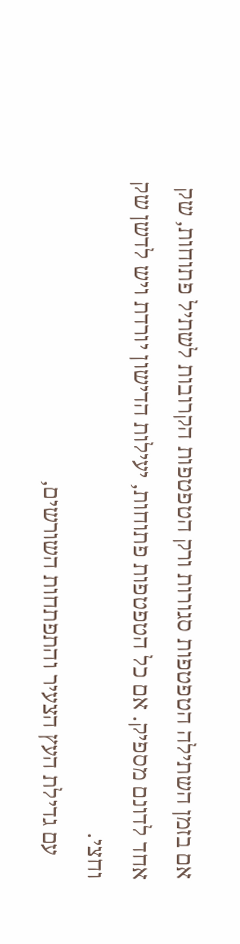אם בזמן השתילה הטפטפות סגורות ורק הטפטפות הקרובות לשתיל פתוחות, שק אחד לדונם מספיק. אם כל הטפטפות פתוחות, יעילות הדישון יורדת ויש לדשן שק וחצי.
    עם גדילת העץ הצעיר והתפתחות השורשים,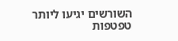השורשים יגיעו ליותר טפטפות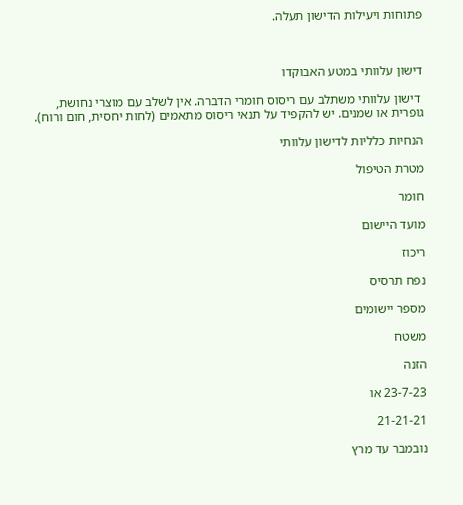פתוחות ויעילות הדישון תעלה.



דישון עלוותי במטע האבוקדו

 דישון עלוותי משתלב עם ריסוס חומרי הדברה. אין לשלב עם מוצרי נחושת, גופרית או שמנים. יש להקפיד על תנאי ריסוס מתאמים (לחות יחסית, חום ורוח).

הנחיות כלליות לדישון עלוותי

מטרת הטיפול

חומר

מועד היישום

ריכוז

נפח תרסיס

מספר יישומים

משטח

הזנה

23-7-23 או

21-21-21

נובמבר עד מרץ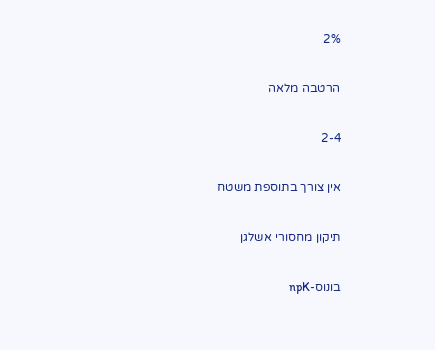2%

הרטבה מלאה

2-4

אין צורך בתוספת משטח

תיקון מחסורי אשלגן

בונוס-npK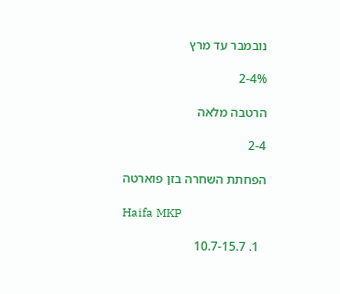נובמבר עד מרץ

2-4%

הרטבה מלאה

2-4

הפחתת השחרה בזן פוארטה

Haifa MKP

  1. 10.7-15.7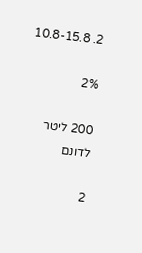2. 10.8-15.8

2%

200 ליטר לדונם

2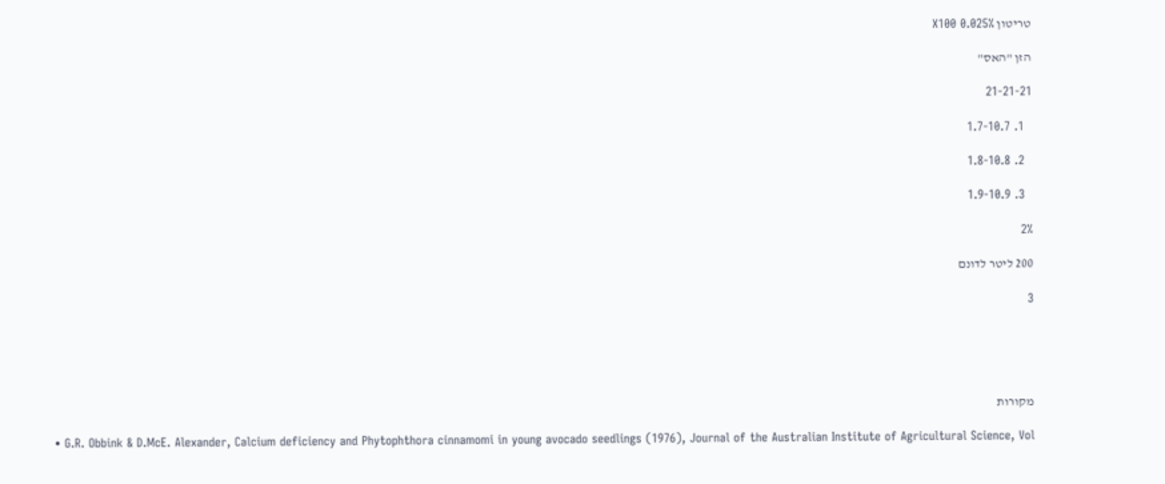טריטון X100 0.025%

הזן "האס"

21-21-21

  1. 1.7-10.7

  2. 1.8-10.8

  3. 1.9-10.9

2%

200 ליטר לדונם

3





מקורות

  • G.R. Obbink & D.McE. Alexander, Calcium deficiency and Phytophthora cinnamomi in young avocado seedlings (1976), Journal of the Australian Institute of Agricultural Science, Vol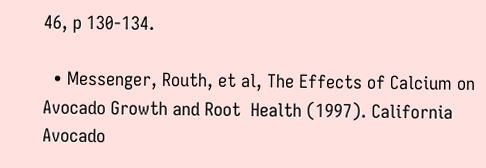46, p 130-134.

  • Messenger, Routh, et al, The Effects of Calcium on Avocado Growth and Root  Health (1997). California Avocado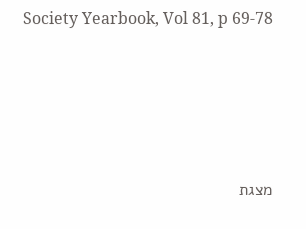Society Yearbook, Vol 81, p 69-78





מצגת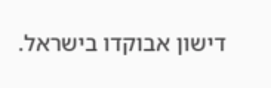דישון אבוקדו בישראל.